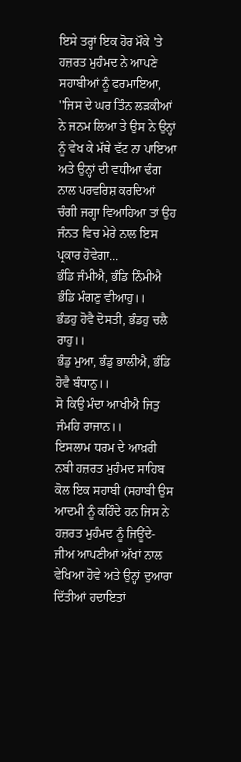ਇਸੇ ਤਰ੍ਹਾਂ ਇਕ ਹੋਰ ਮੌਕੇ 'ਤੇ ਹਜ਼ਰਤ ਮੁਹੰਮਦ ਨੇ ਆਪਣੇ ਸਹਾਬੀਆਂ ਨੂੰ ਫਰਮਾਇਆ, ''ਜਿਸ ਦੇ ਘਰ ਤਿੰਨ ਲੜਕੀਆਂ ਨੇ ਜਨਮ ਲਿਆ ਤੇ ਉਸ ਨੇ ਉਨ੍ਹਾਂ ਨੂੰ ਵੇਖ ਕੇ ਮੱਥੇ ਵੱਟ ਨਾ ਪਾਇਆ ਅਤੇ ਉਨ੍ਹਾਂ ਦੀ ਵਧੀਆ ਢੰਗ ਨਾਲ ਪਰਵਰਿਸ਼ ਕਰਦਿਆਂ ਚੰਗੀ ਜਗ੍ਹਾ ਵਿਆਹਿਆ ਤਾਂ ਉਹ ਜੰਨਤ ਵਿਚ ਮੇਰੇ ਨਾਲ ਇਸ ਪ੍ਰਕਾਰ ਹੋਵੇਗਾ...
ਭੰਡਿ ਜੰਮੀਐ, ਭੰਡਿ ਨਿੰਮੀਐ ਭੰਡਿ ਮੰਗਣੁ ਵੀਆਹੁ।।
ਭੰਡਹੁ ਹੋਵੈ ਦੋਸਤੀ, ਭੰਡਹੁ ਚਲੈ ਰਾਹੁ।।
ਭੰਡੁ ਮੁਆ, ਭੰਡੁ ਭਾਲੀਐ, ਭੰਡਿ ਹੋਵੈ ਬੰਧਾਨੁ।।
ਸੋ ਕਿਉ ਮੰਦਾ ਆਖੀਐ ਜਿਤੁ ਜੰਮਹਿ ਰਾਜਾਨ।।
ਇਸਲਾਮ ਧਰਮ ਦੇ ਆਖ਼ਰੀ ਨਬੀ ਹਜ਼ਰਤ ਮੁਹੰਮਦ ਸਾਹਿਬ ਕੋਲ ਇਕ ਸਹਾਬੀ (ਸਹਾਬੀ ਉਸ ਆਦਮੀ ਨੂੰ ਕਹਿੰਦੇ ਹਨ ਜਿਸ ਨੇ ਹਜ਼ਰਤ ਮੁਹੰਮਦ ਨੂੰ ਜਿਊਂਦੇ-ਜੀਅ ਆਪਣੀਆਂ ਅੱਖਾਂ ਨਾਲ ਵੇਖਿਆ ਹੋਵੇ ਅਤੇ ਉਨ੍ਹਾਂ ਦੁਆਰਾ ਦਿੱਤੀਆਂ ਹਦਾਇਤਾਂ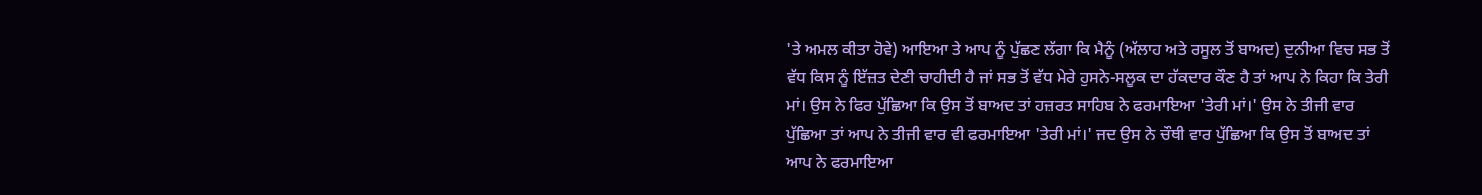'ਤੇ ਅਮਲ ਕੀਤਾ ਹੋਵੇ) ਆਇਆ ਤੇ ਆਪ ਨੂੰ ਪੁੱਛਣ ਲੱਗਾ ਕਿ ਮੈਨੂੰ (ਅੱਲਾਹ ਅਤੇ ਰਸੂਲ ਤੋਂ ਬਾਅਦ) ਦੁਨੀਆ ਵਿਚ ਸਭ ਤੋਂ ਵੱਧ ਕਿਸ ਨੂੰ ਇੱਜ਼ਤ ਦੇਣੀ ਚਾਹੀਦੀ ਹੈ ਜਾਂ ਸਭ ਤੋਂ ਵੱਧ ਮੇਰੇ ਹੁਸਨੇ-ਸਲੂਕ ਦਾ ਹੱਕਦਾਰ ਕੌਣ ਹੈ ਤਾਂ ਆਪ ਨੇ ਕਿਹਾ ਕਿ ਤੇਰੀ ਮਾਂ। ਉਸ ਨੇ ਫਿਰ ਪੁੱਛਿਆ ਕਿ ਉਸ ਤੋਂ ਬਾਅਦ ਤਾਂ ਹਜ਼ਰਤ ਸਾਹਿਬ ਨੇ ਫਰਮਾਇਆ 'ਤੇਰੀ ਮਾਂ।' ਉਸ ਨੇ ਤੀਜੀ ਵਾਰ ਪੁੱਛਿਆ ਤਾਂ ਆਪ ਨੇ ਤੀਜੀ ਵਾਰ ਵੀ ਫਰਮਾਇਆ 'ਤੇਰੀ ਮਾਂ।' ਜਦ ਉਸ ਨੇ ਚੌਥੀ ਵਾਰ ਪੁੱਛਿਆ ਕਿ ਉਸ ਤੋਂ ਬਾਅਦ ਤਾਂ ਆਪ ਨੇ ਫਰਮਾਇਆ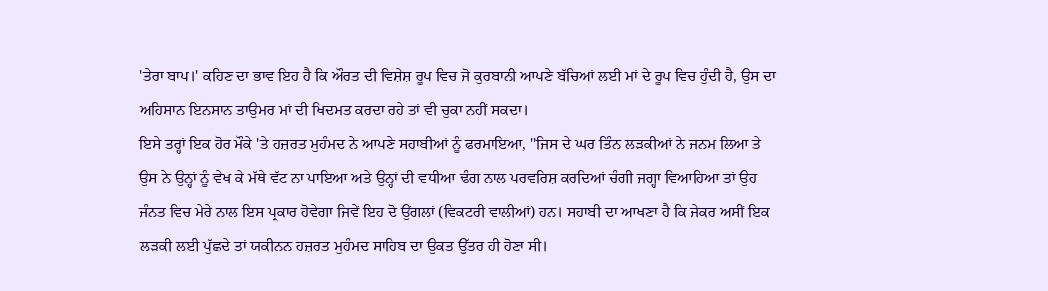'ਤੇਰਾ ਬਾਪ।' ਕਹਿਣ ਦਾ ਭਾਵ ਇਹ ਹੈ ਕਿ ਔਰਤ ਦੀ ਵਿਸ਼ੇਸ਼ ਰੂਪ ਵਿਚ ਜੋ ਕੁਰਬਾਨੀ ਆਪਣੇ ਬੱਚਿਆਂ ਲਈ ਮਾਂ ਦੇ ਰੂਪ ਵਿਚ ਹੁੰਦੀ ਹੈ, ਉਸ ਦਾ ਅਹਿਸਾਨ ਇਨਸਾਨ ਤਾਉਮਰ ਮਾਂ ਦੀ ਖਿਦਮਤ ਕਰਦਾ ਰਹੇ ਤਾਂ ਵੀ ਚੁਕਾ ਨਹੀਂ ਸਕਦਾ।
ਇਸੇ ਤਰ੍ਹਾਂ ਇਕ ਹੋਰ ਮੌਕੇ 'ਤੇ ਹਜ਼ਰਤ ਮੁਹੰਮਦ ਨੇ ਆਪਣੇ ਸਹਾਬੀਆਂ ਨੂੰ ਫਰਮਾਇਆ, ''ਜਿਸ ਦੇ ਘਰ ਤਿੰਨ ਲੜਕੀਆਂ ਨੇ ਜਨਮ ਲਿਆ ਤੇ ਉਸ ਨੇ ਉਨ੍ਹਾਂ ਨੂੰ ਵੇਖ ਕੇ ਮੱਥੇ ਵੱਟ ਨਾ ਪਾਇਆ ਅਤੇ ਉਨ੍ਹਾਂ ਦੀ ਵਧੀਆ ਢੰਗ ਨਾਲ ਪਰਵਰਿਸ਼ ਕਰਦਿਆਂ ਚੰਗੀ ਜਗ੍ਹਾ ਵਿਆਹਿਆ ਤਾਂ ਉਹ ਜੰਨਤ ਵਿਚ ਮੇਰੇ ਨਾਲ ਇਸ ਪ੍ਰਕਾਰ ਹੋਵੇਗਾ ਜਿਵੇਂ ਇਹ ਦੋ ਉਂਗਲਾਂ (ਵਿਕਟਰੀ ਵਾਲੀਆਂ) ਹਨ। ਸਹਾਬੀ ਦਾ ਆਖਣਾ ਹੈ ਕਿ ਜੇਕਰ ਅਸੀਂ ਇਕ ਲੜਕੀ ਲਈ ਪੁੱਛਦੇ ਤਾਂ ਯਕੀਨਨ ਹਜ਼ਰਤ ਮੁਹੰਮਦ ਸਾਹਿਬ ਦਾ ਉਕਤ ਉੱਤਰ ਹੀ ਹੋਣਾ ਸੀ।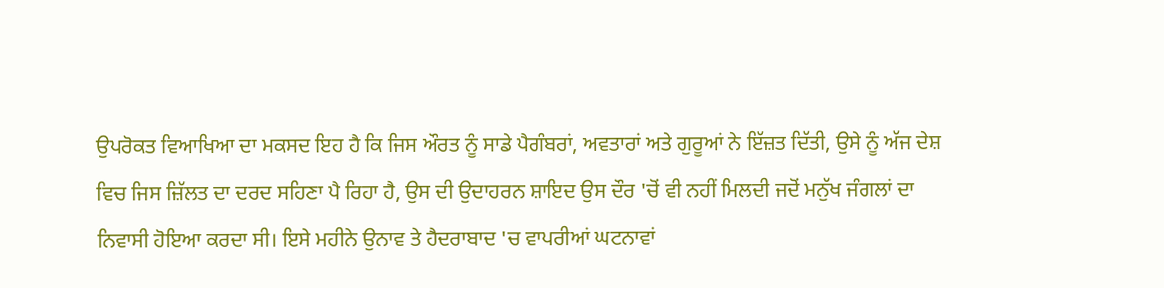ਉਪਰੋਕਤ ਵਿਆਖਿਆ ਦਾ ਮਕਸਦ ਇਹ ਹੈ ਕਿ ਜਿਸ ਔਰਤ ਨੂੰ ਸਾਡੇ ਪੈਗੰਬਰਾਂ, ਅਵਤਾਰਾਂ ਅਤੇ ਗੁਰੂਆਂ ਨੇ ਇੱਜ਼ਤ ਦਿੱਤੀ, ਉਸੇ ਨੂੰ ਅੱਜ ਦੇਸ਼ ਵਿਚ ਜਿਸ ਜ਼ਿੱਲਤ ਦਾ ਦਰਦ ਸਹਿਣਾ ਪੈ ਰਿਹਾ ਹੈ, ਉਸ ਦੀ ਉਦਾਹਰਨ ਸ਼ਾਇਦ ਉਸ ਦੌਰ 'ਚੋਂ ਵੀ ਨਹੀਂ ਮਿਲਦੀ ਜਦੋਂ ਮਨੁੱਖ ਜੰਗਲਾਂ ਦਾ ਨਿਵਾਸੀ ਹੋਇਆ ਕਰਦਾ ਸੀ। ਇਸੇ ਮਹੀਨੇ ਉਨਾਵ ਤੇ ਹੈਦਰਾਬਾਦ 'ਚ ਵਾਪਰੀਆਂ ਘਟਨਾਵਾਂ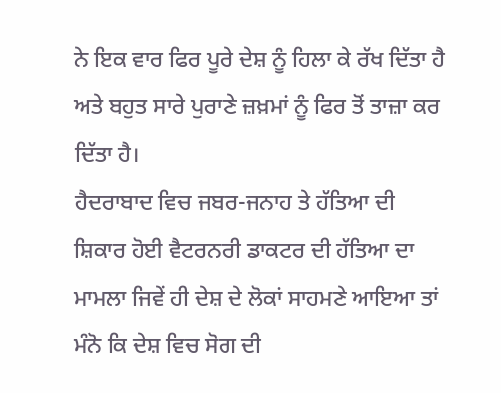ਨੇ ਇਕ ਵਾਰ ਫਿਰ ਪੂਰੇ ਦੇਸ਼ ਨੂੰ ਹਿਲਾ ਕੇ ਰੱਖ ਦਿੱਤਾ ਹੈ ਅਤੇ ਬਹੁਤ ਸਾਰੇ ਪੁਰਾਣੇ ਜ਼ਖ਼ਮਾਂ ਨੂੰ ਫਿਰ ਤੋਂ ਤਾਜ਼ਾ ਕਰ ਦਿੱਤਾ ਹੈ।
ਹੈਦਰਾਬਾਦ ਵਿਚ ਜਬਰ-ਜਨਾਹ ਤੇ ਹੱਤਿਆ ਦੀ ਸ਼ਿਕਾਰ ਹੋਈ ਵੈਟਰਨਰੀ ਡਾਕਟਰ ਦੀ ਹੱਤਿਆ ਦਾ ਮਾਮਲਾ ਜਿਵੇਂ ਹੀ ਦੇਸ਼ ਦੇ ਲੋਕਾਂ ਸਾਹਮਣੇ ਆਇਆ ਤਾਂ ਮੰਨੋ ਕਿ ਦੇਸ਼ ਵਿਚ ਸੋਗ ਦੀ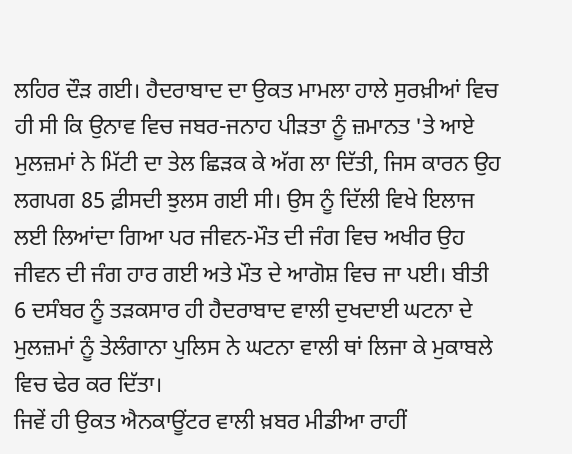ਲਹਿਰ ਦੌੜ ਗਈ। ਹੈਦਰਾਬਾਦ ਦਾ ਉਕਤ ਮਾਮਲਾ ਹਾਲੇ ਸੁਰਖ਼ੀਆਂ ਵਿਚ ਹੀ ਸੀ ਕਿ ਉਨਾਵ ਵਿਚ ਜਬਰ-ਜਨਾਹ ਪੀੜਤਾ ਨੂੰ ਜ਼ਮਾਨਤ 'ਤੇ ਆਏ ਮੁਲਜ਼ਮਾਂ ਨੇ ਮਿੱਟੀ ਦਾ ਤੇਲ ਛਿੜਕ ਕੇ ਅੱਗ ਲਾ ਦਿੱਤੀ, ਜਿਸ ਕਾਰਨ ਉਹ ਲਗਪਗ 85 ਫ਼ੀਸਦੀ ਝੁਲਸ ਗਈ ਸੀ। ਉਸ ਨੂੰ ਦਿੱਲੀ ਵਿਖੇ ਇਲਾਜ ਲਈ ਲਿਆਂਦਾ ਗਿਆ ਪਰ ਜੀਵਨ-ਮੌਤ ਦੀ ਜੰਗ ਵਿਚ ਅਖੀਰ ਉਹ ਜੀਵਨ ਦੀ ਜੰਗ ਹਾਰ ਗਈ ਅਤੇ ਮੌਤ ਦੇ ਆਗੋਸ਼ ਵਿਚ ਜਾ ਪਈ। ਬੀਤੀ 6 ਦਸੰਬਰ ਨੂੰ ਤੜਕਸਾਰ ਹੀ ਹੈਦਰਾਬਾਦ ਵਾਲੀ ਦੁਖਦਾਈ ਘਟਨਾ ਦੇ ਮੁਲਜ਼ਮਾਂ ਨੂੰ ਤੇਲੰਗਾਨਾ ਪੁਲਿਸ ਨੇ ਘਟਨਾ ਵਾਲੀ ਥਾਂ ਲਿਜਾ ਕੇ ਮੁਕਾਬਲੇ ਵਿਚ ਢੇਰ ਕਰ ਦਿੱਤਾ।
ਜਿਵੇਂ ਹੀ ਉਕਤ ਐਨਕਾਊਂਟਰ ਵਾਲੀ ਖ਼ਬਰ ਮੀਡੀਆ ਰਾਹੀਂ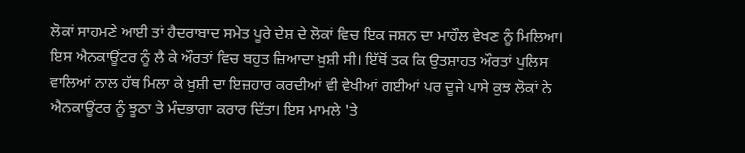ਲੋਕਾਂ ਸਾਹਮਣੇ ਆਈ ਤਾਂ ਹੈਦਰਾਬਾਦ ਸਮੇਤ ਪੂਰੇ ਦੇਸ਼ ਦੇ ਲੋਕਾਂ ਵਿਚ ਇਕ ਜਸ਼ਨ ਦਾ ਮਾਹੌਲ ਵੇਖਣ ਨੂੰ ਮਿਲਿਆ। ਇਸ ਐਨਕਾਊਂਟਰ ਨੂੰ ਲੈ ਕੇ ਔਰਤਾਂ ਵਿਚ ਬਹੁਤ ਜ਼ਿਆਦਾ ਖ਼ੁਸ਼ੀ ਸੀ। ਇੱਥੋਂ ਤਕ ਕਿ ਉਤਸ਼ਾਹਤ ਔਰਤਾਂ ਪੁਲਿਸ ਵਾਲਿਆਂ ਨਾਲ ਹੱਥ ਮਿਲਾ ਕੇ ਖ਼ੁਸ਼ੀ ਦਾ ਇਜ਼ਹਾਰ ਕਰਦੀਆਂ ਵੀ ਵੇਖੀਆਂ ਗਈਆਂ ਪਰ ਦੂਜੇ ਪਾਸੇ ਕੁਝ ਲੋਕਾਂ ਨੇ ਐਨਕਾਊਂਟਰ ਨੂੰ ਝੂਠਾ ਤੇ ਮੰਦਭਾਗਾ ਕਰਾਰ ਦਿੱਤਾ। ਇਸ ਮਾਮਲੇ 'ਤੇ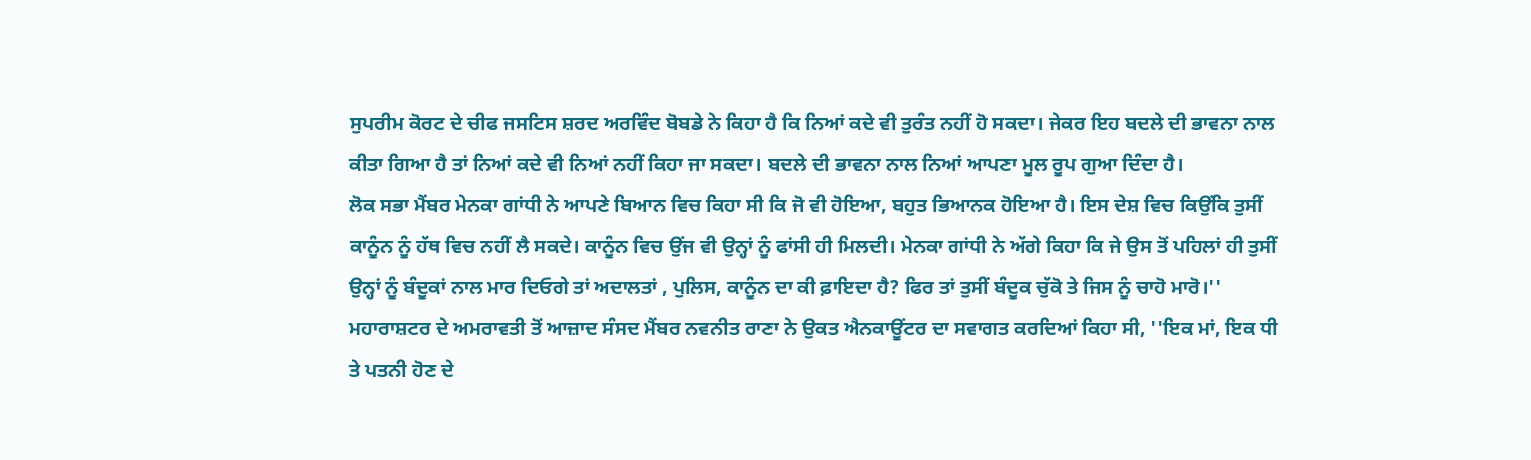ਸੁਪਰੀਮ ਕੋਰਟ ਦੇ ਚੀਫ ਜਸਟਿਸ ਸ਼ਰਦ ਅਰਵਿੰਦ ਬੋਬਡੇ ਨੇ ਕਿਹਾ ਹੈ ਕਿ ਨਿਆਂ ਕਦੇ ਵੀ ਤੁਰੰਤ ਨਹੀਂ ਹੋ ਸਕਦਾ। ਜੇਕਰ ਇਹ ਬਦਲੇ ਦੀ ਭਾਵਨਾ ਨਾਲ ਕੀਤਾ ਗਿਆ ਹੈ ਤਾਂ ਨਿਆਂ ਕਦੇ ਵੀ ਨਿਆਂ ਨਹੀਂ ਕਿਹਾ ਜਾ ਸਕਦਾ। ਬਦਲੇ ਦੀ ਭਾਵਨਾ ਨਾਲ ਨਿਆਂ ਆਪਣਾ ਮੂਲ ਰੂਪ ਗੁਆ ਦਿੰਦਾ ਹੈ।
ਲੋਕ ਸਭਾ ਮੈਂਬਰ ਮੇਨਕਾ ਗਾਂਧੀ ਨੇ ਆਪਣੇ ਬਿਆਨ ਵਿਚ ਕਿਹਾ ਸੀ ਕਿ ਜੋ ਵੀ ਹੋਇਆ, ਬਹੁਤ ਭਿਆਨਕ ਹੋਇਆ ਹੈ। ਇਸ ਦੇਸ਼ ਵਿਚ ਕਿਉਂਕਿ ਤੁਸੀਂ ਕਾਨੂੰਨ ਨੂੰ ਹੱਥ ਵਿਚ ਨਹੀਂ ਲੈ ਸਕਦੇ। ਕਾਨੂੰਨ ਵਿਚ ਉਂਜ ਵੀ ਉਨ੍ਹਾਂ ਨੂੰ ਫਾਂਸੀ ਹੀ ਮਿਲਦੀ। ਮੇਨਕਾ ਗਾਂਧੀ ਨੇ ਅੱਗੇ ਕਿਹਾ ਕਿ ਜੇ ਉਸ ਤੋਂ ਪਹਿਲਾਂ ਹੀ ਤੁਸੀਂ ਉਨ੍ਹਾਂ ਨੂੰ ਬੰਦੂਕਾਂ ਨਾਲ ਮਾਰ ਦਿਓਗੇ ਤਾਂ ਅਦਾਲਤਾਂ , ਪੁਲਿਸ, ਕਾਨੂੰਨ ਦਾ ਕੀ ਫ਼ਾਇਦਾ ਹੈ? ਫਿਰ ਤਾਂ ਤੁਸੀਂ ਬੰਦੂਕ ਚੁੱਕੋ ਤੇ ਜਿਸ ਨੂੰ ਚਾਹੋ ਮਾਰੋ।''
ਮਹਾਰਾਸ਼ਟਰ ਦੇ ਅਮਰਾਵਤੀ ਤੋਂ ਆਜ਼ਾਦ ਸੰਸਦ ਮੈਂਬਰ ਨਵਨੀਤ ਰਾਣਾ ਨੇ ਉਕਤ ਐਨਕਾਊਂਟਰ ਦਾ ਸਵਾਗਤ ਕਰਦਿਆਂ ਕਿਹਾ ਸੀ, ''ਇਕ ਮਾਂ, ਇਕ ਧੀ ਤੇ ਪਤਨੀ ਹੋਣ ਦੇ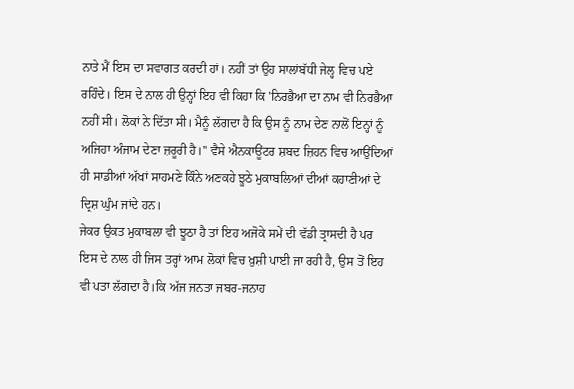ਨਾਤੇ ਮੈਂ ਇਸ ਦਾ ਸਵਾਗਤ ਕਰਦੀ ਹਾਂ। ਨਹੀਂ ਤਾਂ ਉਹ ਸਾਲਾਂਬੱਧੀ ਜੇਲ੍ਹ ਵਿਚ ਪਏ ਰਹਿੰਦੇ। ਇਸ ਦੇ ਨਾਲ ਹੀ ਉਨ੍ਹਾਂ ਇਹ ਵੀ ਕਿਹਾ ਕਿ 'ਨਿਰਭੈਆ ਦਾ ਨਾਮ ਵੀ ਨਿਰਭੈਆ ਨਹੀਂ ਸੀ। ਲੋਕਾਂ ਨੇ ਦਿੱਤਾ ਸੀ। ਮੈਨੂੰ ਲੱਗਦਾ ਹੈ ਕਿ ਉਸ ਨੂੰ ਨਾਮ ਦੇਣ ਨਾਲੋਂ ਇਨ੍ਹਾਂ ਨੂੰ ਅਜਿਹਾ ਅੰਜਾਮ ਦੇਣਾ ਜ਼ਰੂਰੀ ਹੈ।'' ਵੈਸੇ ਐਨਕਾਊਂਟਰ ਸ਼ਬਦ ਜ਼ਿਹਨ ਵਿਚ ਆਉਂਦਿਆਂ ਹੀ ਸਾਡੀਆਂ ਅੱਖਾਂ ਸਾਹਮਣੇ ਕਿੰਨੇ ਅਣਕਹੇ ਝੂਠੇ ਮੁਕਾਬਲਿਆਂ ਦੀਆਂ ਕਹਾਣੀਆਂ ਦੇ ਦ੍ਰਿਸ਼ ਘੁੰਮ ਜਾਂਦੇ ਹਨ।
ਜੇਕਰ ਉਕਤ ਮੁਕਾਬਲਾ ਵੀ ਝੂਠਾ ਹੈ ਤਾਂ ਇਹ ਅਜੋਕੇ ਸਮੇਂ ਦੀ ਵੱਡੀ ਤ੍ਰਾਸਦੀ ਹੈ ਪਰ ਇਸ ਦੇ ਨਾਲ ਹੀ ਜਿਸ ਤਰ੍ਹਾਂ ਆਮ ਲੋਕਾਂ ਵਿਚ ਖ਼ੁਸ਼ੀ ਪਾਈ ਜਾ ਰਹੀ ਹੈ, ਉਸ ਤੋਂ ਇਹ ਵੀ ਪਤਾ ਲੱਗਦਾ ਹੈ।ਕਿ ਅੱਜ ਜਨਤਾ ਜਬਰ-ਜਨਾਹ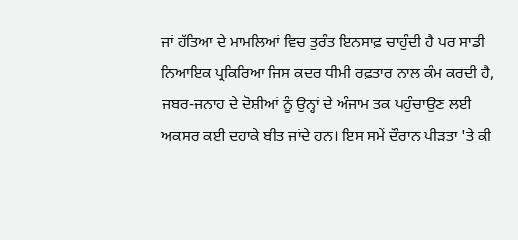ਜਾਂ ਹੱਤਿਆ ਦੇ ਮਾਮਲਿਆਂ ਵਿਚ ਤੁਰੰਤ ਇਨਸਾਫ਼ ਚਾਹੁੰਦੀ ਹੈ ਪਰ ਸਾਡੀ ਨਿਆਇਕ ਪ੍ਰਕਿਰਿਆ ਜਿਸ ਕਦਰ ਧੀਮੀ ਰਫ਼ਤਾਰ ਨਾਲ ਕੰਮ ਕਰਦੀ ਹੈ, ਜਬਰ-ਜਨਾਹ ਦੇ ਦੋਸ਼ੀਆਂ ਨੂੰ ਉਨ੍ਹਾਂ ਦੇ ਅੰਜਾਮ ਤਕ ਪਹੁੰਚਾਉਣ ਲਈ ਅਕਸਰ ਕਈ ਦਹਾਕੇ ਬੀਤ ਜਾਂਦੇ ਹਨ। ਇਸ ਸਮੇਂ ਦੌਰਾਨ ਪੀੜਤਾ 'ਤੇ ਕੀ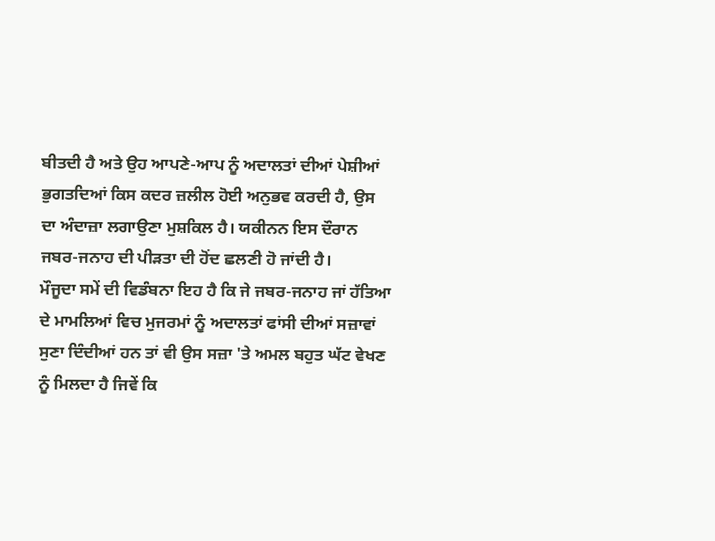ਬੀਤਦੀ ਹੈ ਅਤੇ ਉਹ ਆਪਣੇ-ਆਪ ਨੂੰ ਅਦਾਲਤਾਂ ਦੀਆਂ ਪੇਸ਼ੀਆਂ ਭੁਗਤਦਿਆਂ ਕਿਸ ਕਦਰ ਜ਼ਲੀਲ ਹੋਈ ਅਨੁਭਵ ਕਰਦੀ ਹੈ, ਉਸ ਦਾ ਅੰਦਾਜ਼ਾ ਲਗਾਉਣਾ ਮੁਸ਼ਕਿਲ ਹੈ। ਯਕੀਨਨ ਇਸ ਦੌਰਾਨ ਜਬਰ-ਜਨਾਹ ਦੀ ਪੀੜਤਾ ਦੀ ਹੋਂਦ ਛਲਣੀ ਹੋ ਜਾਂਦੀ ਹੈ।
ਮੌਜੂਦਾ ਸਮੇਂ ਦੀ ਵਿਡੰਬਨਾ ਇਹ ਹੈ ਕਿ ਜੇ ਜਬਰ-ਜਨਾਹ ਜਾਂ ਹੱਤਿਆ ਦੇ ਮਾਮਲਿਆਂ ਵਿਚ ਮੁਜਰਮਾਂ ਨੂੰ ਅਦਾਲਤਾਂ ਫਾਂਸੀ ਦੀਆਂ ਸਜ਼ਾਵਾਂ ਸੁਣਾ ਦਿੰਦੀਆਂ ਹਨ ਤਾਂ ਵੀ ਉਸ ਸਜ਼ਾ 'ਤੇ ਅਮਲ ਬਹੁਤ ਘੱਟ ਵੇਖਣ ਨੂੰ ਮਿਲਦਾ ਹੈ ਜਿਵੇਂ ਕਿ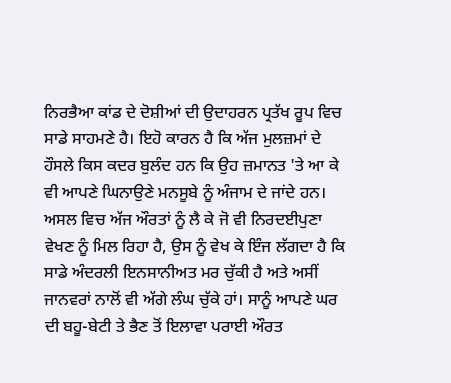ਨਿਰਭੈਆ ਕਾਂਡ ਦੇ ਦੋਸ਼ੀਆਂ ਦੀ ਉਦਾਹਰਨ ਪ੍ਰਤੱਖ ਰੂਪ ਵਿਚ ਸਾਡੇ ਸਾਹਮਣੇ ਹੈ। ਇਹੋ ਕਾਰਨ ਹੈ ਕਿ ਅੱਜ ਮੁਲਜ਼ਮਾਂ ਦੇ ਹੌਸਲੇ ਕਿਸ ਕਦਰ ਬੁਲੰਦ ਹਨ ਕਿ ਉਹ ਜ਼ਮਾਨਤ 'ਤੇ ਆ ਕੇ ਵੀ ਆਪਣੇ ਘਿਨਾਉਣੇ ਮਨਸੂਬੇ ਨੂੰ ਅੰਜਾਮ ਦੇ ਜਾਂਦੇ ਹਨ।
ਅਸਲ ਵਿਚ ਅੱਜ ਔਰਤਾਂ ਨੂੰ ਲੈ ਕੇ ਜੋ ਵੀ ਨਿਰਦਈਪੁਣਾ ਵੇਖਣ ਨੂੰ ਮਿਲ ਰਿਹਾ ਹੈ, ਉਸ ਨੂੰ ਵੇਖ ਕੇ ਇੰਜ ਲੱਗਦਾ ਹੈ ਕਿ ਸਾਡੇ ਅੰਦਰਲੀ ਇਨਸਾਨੀਅਤ ਮਰ ਚੁੱਕੀ ਹੈ ਅਤੇ ਅਸੀਂ ਜਾਨਵਰਾਂ ਨਾਲੋਂ ਵੀ ਅੱਗੇ ਲੰਘ ਚੁੱਕੇ ਹਾਂ। ਸਾਨੂੰ ਆਪਣੇ ਘਰ ਦੀ ਬਹੂ-ਬੇਟੀ ਤੇ ਭੈਣ ਤੋਂ ਇਲਾਵਾ ਪਰਾਈ ਔਰਤ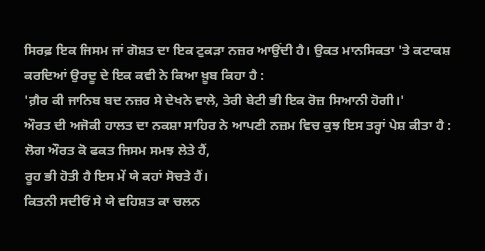ਸਿਰਫ਼ ਇਕ ਜਿਸਮ ਜਾਂ ਗੋਸ਼ਤ ਦਾ ਇਕ ਟੁਕੜਾ ਨਜ਼ਰ ਆਉਂਦੀ ਹੈ। ਉਕਤ ਮਾਨਸਿਕਤਾ 'ਤੇ ਕਟਾਕਸ਼ ਕਰਦਿਆਂ ਉਰਦੂ ਦੇ ਇਕ ਕਵੀ ਨੇ ਕਿਆ ਖ਼ੂਬ ਕਿਹਾ ਹੈ :
'ਗ਼ੈਰ ਕੀ ਜਾਨਿਬ ਬਦ ਨਜ਼ਰ ਸੇ ਦੇਖਨੇ ਵਾਲੇ, ਤੇਰੀ ਬੇਟੀ ਭੀ ਇਕ ਰੋਜ਼ ਸਿਆਨੀ ਹੋਗੀ।'
ਔਰਤ ਦੀ ਅਜੋਕੀ ਹਾਲਤ ਦਾ ਨਕਸ਼ਾ ਸਾਹਿਰ ਨੇ ਆਪਣੀ ਨਜ਼ਮ ਵਿਚ ਕੁਝ ਇਸ ਤਰ੍ਹਾਂ ਪੇਸ਼ ਕੀਤਾ ਹੈ :
ਲੋਗ ਔਰਤ ਕੋ ਫਕਤ ਜਿਸਮ ਸਮਝ ਲੇਤੇ ਹੈਂ,
ਰੂਹ ਭੀ ਹੋਤੀ ਹੈ ਇਸ ਮੇਂ ਯੇ ਕਹਾਂ ਸੋਚਤੇ ਹੈਂ।
ਕਿਤਨੀ ਸਦੀਓਂ ਸੇ ਯੇ ਵਹਿਸ਼ਤ ਕਾ ਚਲਨ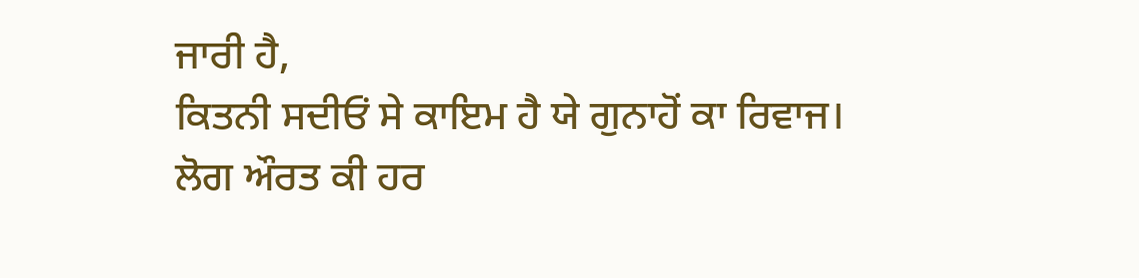ਜਾਰੀ ਹੈ,
ਕਿਤਨੀ ਸਦੀਓਂ ਸੇ ਕਾਇਮ ਹੈ ਯੇ ਗੁਨਾਹੋਂ ਕਾ ਰਿਵਾਜ।
ਲੋਗ ਔਰਤ ਕੀ ਹਰ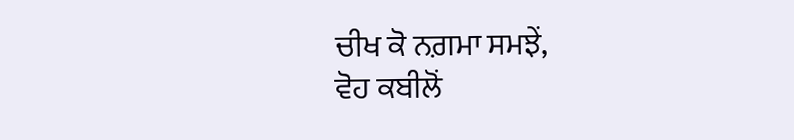ਚੀਖ ਕੋ ਨਗ਼ਮਾ ਸਮਝੇਂ,
ਵੋਹ ਕਬੀਲੋਂ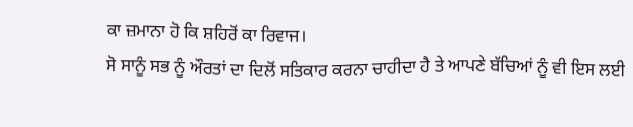ਕਾ ਜ਼ਮਾਨਾ ਹੋ ਕਿ ਸ਼ਹਿਰੋਂ ਕਾ ਰਿਵਾਜ।
ਸੋ ਸਾਨੂੰ ਸਭ ਨੂੰ ਔਰਤਾਂ ਦਾ ਦਿਲੋਂ ਸਤਿਕਾਰ ਕਰਨਾ ਚਾਹੀਦਾ ਹੈ ਤੇ ਆਪਣੇ ਬੱਚਿਆਂ ਨੂੰ ਵੀ ਇਸ ਲਈ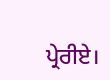ਪ੍ਰੇਰੀਏ।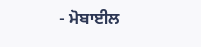- ਮੋਬਾਈਲ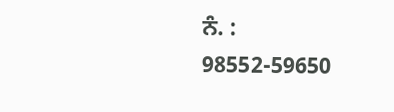ਨੰ. : 98552-59650